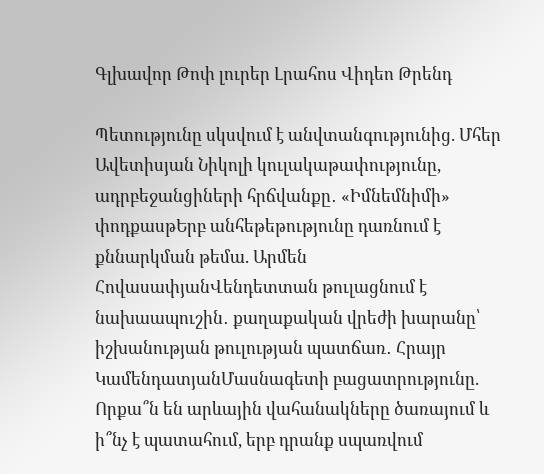Գլխավոր Թոփ լուրեր Լրահոս Վիդեո Թրենդ

Պետությունը սկսվում է անվտանգությունից. Մհեր Ավետիսյան Նիկոլի կուլակաթափությունը, ադրբեջանցիների հրճվանքը․ «Իմնեմնիմի» փոդքասթԵրբ անհեթեթությունը դառնում է քննարկման թեմա. Արմեն ՀովասափյանՎենդետտան թուլացնում է նախաապուշին․ քաղաքական վրեժի խարանը՝ իշխանության թուլության պատճառ․ Հրայր ԿամենդատյանՄասնագետի բացատրությունը. Որքա՞ն են արևային վահանակները ծառայում և ի՞նչ է պատահում, երբ դրանք սպառվում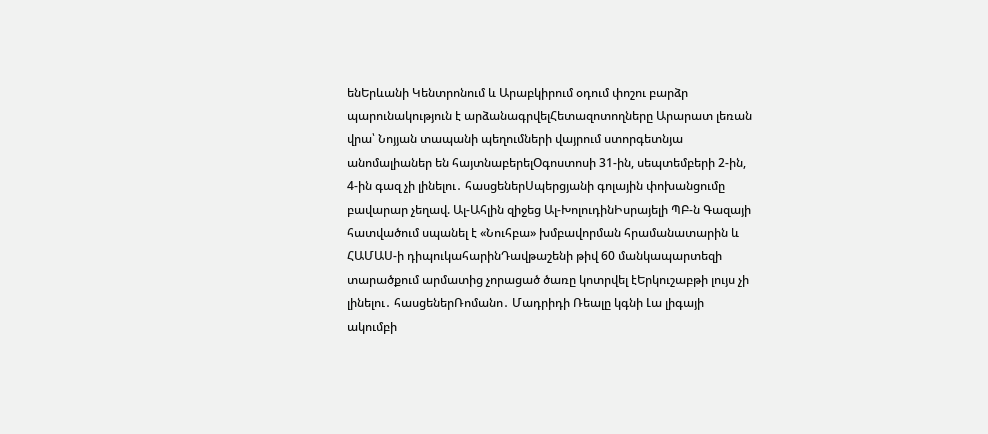ենԵրևանի Կենտրոնում և Արաբկիրում օդում փոշու բարձր պարունակություն է արձանագրվելՀետազոտողները Արարատ լեռան վրա՝ Նոյյան տապանի պեղումների վայրում ստորգետնյա անոմալիաներ են հայտնաբերելՕգոստոսի 31-ին, սեպտեմբերի 2-ին, 4-ին գազ չի լինելու․ հասցեներՍպերցյանի գոլային փոխանցումը բավարար չեղավ. Ալ-Ահլին զիջեց Ալ-ԽոլուդինԻսրայելի ՊԲ-ն Գազայի հատվածում սպանել է «Նուհբա» խմբավորման հրամանատարին և ՀԱՄԱՍ-ի դիպուկահարինԴավթաշենի թիվ 60 մանկապարտեզի տարածքում արմատից չորացած ծառը կոտրվել էԵրկուշաբթի լույս չի լինելու․ հասցեներՌոմանո․ Մադրիդի Ռեալը կգնի Լա լիգայի ակումբի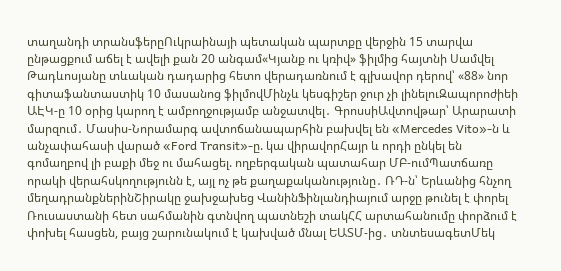տաղանդի տրանսֆերըՈւկրաինայի պետական պարտքը վերջին 15 տարվա ընթացքում աճել է ավելի քան 20 անգամ«Կյանք ու կռիվ» ֆիլմից հայտնի Սամվել Թադևոսյանը տևական դադարից հետո վերադառնում է գլխավոր դերով՝ «88» նոր գիտաֆանտաստիկ 10 մասանոց ֆիլմովՄինչև կեսգիշեր ջուր չի լինելուԶապորոժիեի ԱԷԿ-ը 10 օրից կարող է ամբողջությամբ անջատվել․ ԳրոսսիԱվտովթար՝ Արարատի մարզում․ Մասիս-Նորամարգ ավտոճանապարհին բախվել են «Mercedes Vito»-ն և անչափահասի վարած «Ford Transit»-ը. կա վիրավորՀայր և որդի ընկել են գոմաղբով լի բաքի մեջ ու մահացել. ողբերգական պատահար ՄԲ-ումՊատճառը որակի վերահսկողությունն է, այլ ոչ թե քաղաքականությունը․ ՌԴ-ն՝ Երևանից հնչող մեղադրանքներինՇիրակը ջախջախեց ՎանինՖինլանդիայում արջը թունել է փորել Ռուսաստանի հետ սահմանին գտնվող պատնեշի տակՀՀ արտահանումը փորձում է փոխել հասցեն, բայց շարունակում է կախված մնալ ԵԱՏՄ-ից․ տնտեսագետՄեկ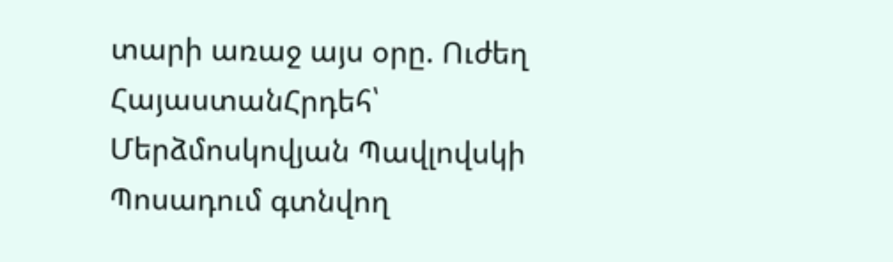տարի առաջ այս օրը. Ուժեղ ՀայաստանՀրդեհ՝ Մերձմոսկովյան Պավլովսկի Պոսադում գտնվող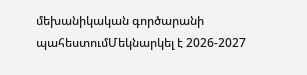մեխանիկական գործարանի պահեստումՄեկնարկել է 2026-2027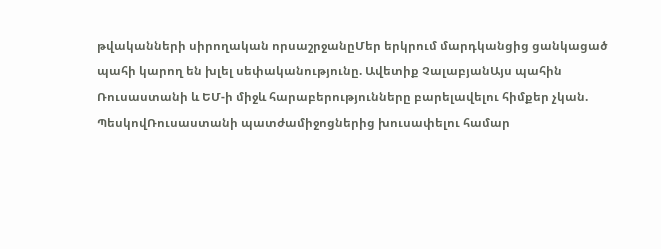թվականների սիրողական որսաշրջանըՄեր երկրում մարդկանցից ցանկացած պահի կարող են խլել սեփականությունը. Ավետիք ՉալաբյանԱյս պահին Ռուսաստանի և ԵՄ-ի միջև հարաբերությունները բարելավելու հիմքեր չկան. ՊեսկովՌուսաստանի պատժամիջոցներից խուսափելու համար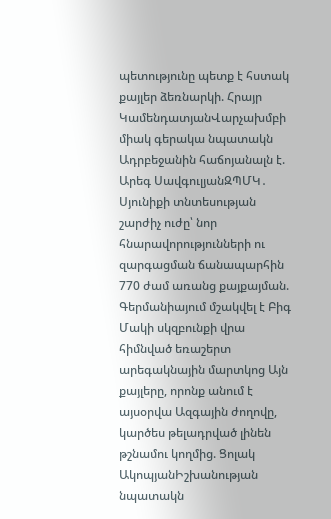պետությունը պետք է հստակ քայլեր ձեռնարկի. Հրայր ԿամենդատյանՎարչախմբի միակ գերակա նպատակն Ադրբեջանին հաճոյանալն է. Արեգ ՍավգուլյանԶՊՄԿ․ Սյունիքի տնտեսության շարժիչ ուժը՝ նոր հնարավորությունների ու զարգացման ճանապարհին 770 ժամ առանց քայքայման. Գերմանիայում մշակվել է Բիգ Մակի սկզբունքի վրա հիմնված եռաշերտ արեգակնային մարտկոց Այն քայլերը, որոնք անում է այսօրվա Ազգային ժողովը, կարծես թելադրված լինեն թշնամու կողմից. Ցոլակ ԱկոպյանԻշխանության նպատակն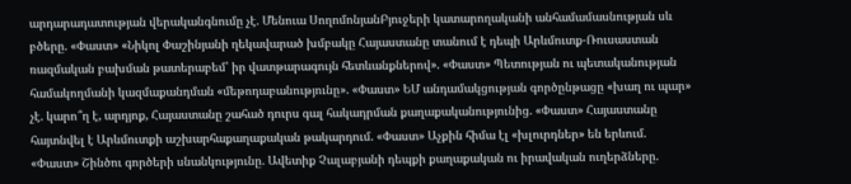արդարադատության վերականգնումը չէ. Մենուա ՍողոմոնյանԲյուջերի կատարողականի անհամամասնության սև բծերը. «Փաստ» «Նիկոլ Փաշինյանի ղեկավարած խմբակը Հայաստանը տանում է դեպի Արևմուտք-Ռուսաստան ռազմական բախման թատերաբեմ՝ իր վատթարագույն հետևանքներով». «Փաստ» Պետության ու պետականության համակողմանի կազմաքանդման «մեթոդաբանությունը». «Փաստ» ԵՄ անդամակցության գործընթացը «խաղ ու պար» չէ. կարո՞ղ է, արդյոք, Հայաստանը շահած դուրս գալ հակադրման քաղաքականությունից. «Փաստ» Հայաստանը հայտնվել է Արևմուտքի աշխարհաքաղաքական թակարդում. «Փաստ» Աչքին հիմա էլ «խլուրդներ» են երևում. «Փաստ» Շինծու գործերի սնանկությունը. Ավետիք Չալաբյանի դեպքի քաղաքական ու իրավական ուղերձները.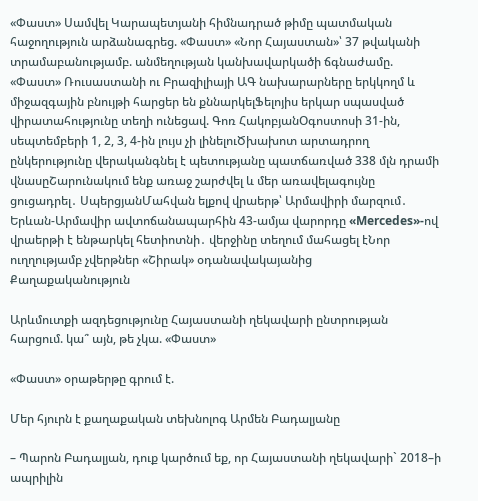«Փաստ» Սամվել Կարապետյանի հիմնադրած թիմը պատմական հաջողություն արձանագրեց. «Փաստ» «Նոր Հայաստան»՝ 37 թվականի տրամաբանությամբ. անմեղության կանխավարկածի ճգնաժամը. «Փաստ» Ռուսաստանի ու Բրազիլիայի ԱԳ նախարարները երկկողմ և միջազգային բնույթի հարցեր են քննարկելՖելոյիս երկար սպասված վիրատահությունը տեղի ունեցավ. Գոռ ՀակոբյանՕգոստոսի 31-ին, սեպտեմբերի 1, 2, 3, 4-ին լույս չի լինելուԾխախոտ արտադրող ընկերությունը վերականգնել է պետությանը պատճառված 338 մլն դրամի վնասըՇարունակում ենք առաջ շարժվել և մեր առավելագույնը ցուցադրել․ ՍպերցյանՄահվան ելքով վրաերթ՝ Արմավիրի մարզում․ Երևան-Արմավիր ավտոճանապարհին 43-ամյա վարորդը «Mercedes»-ով վրաերթի է ենթարկել հետիոտնի․ վերջինը տեղում մահացել էՆոր ուղղությամբ չվերթներ «Շիրակ» օդանավակայանից
Քաղաքականություն

Արևմուտքի ազդեցությունը Հայաստանի ղեկավարի ընտրության հարցում. կա՞ այն, թե չկա. «Փաստ»

«Փաստ» օրաթերթը գրում է.

Մեր հյուրն է քաղաքական տեխնոլոգ Արմեն Բադալյանը

– Պարոն Բադալյան, դուք կարծում եք, որ Հայաստանի ղեկավարի` 2018–ի ապրիլին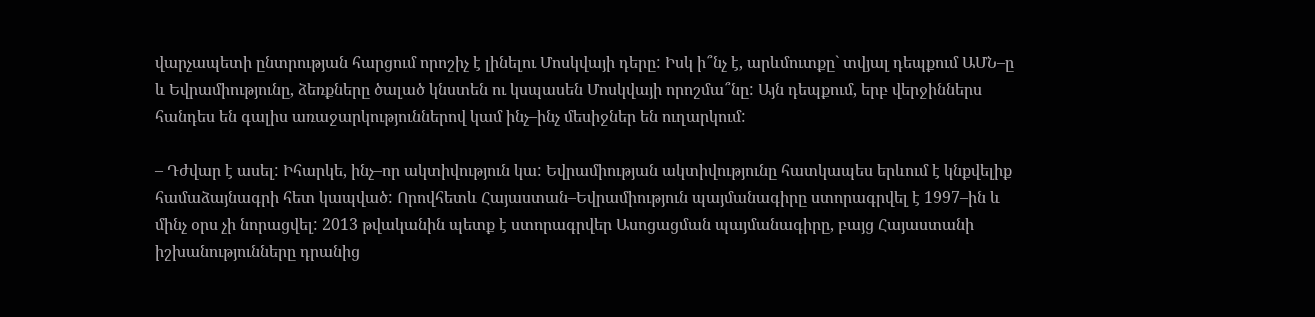վարչապետի ընտրության հարցում որոշիչ է լինելու Մոսկվայի դերը: Իսկ ի՞նչ է, արևմուտքը` տվյալ դեպքում ԱՄՆ–ը և Եվրամիությունը, ձեռքները ծալած կնստեն ու կսպասեն Մոսկվայի որոշմա՞նը: Այն դեպքում, երբ վերջիններս հանդես են գալիս առաջարկություններով կամ ինչ–ինչ մեսիջներ են ուղարկում:

– Դժվար է ասել: Իհարկե, ինչ–որ ակտիվություն կա: Եվրամիության ակտիվությունը հատկապես երևում է կնքվելիք համաձայնագրի հետ կապված: Որովհետև Հայաստան–Եվրամիություն պայմանագիրը ստորագրվել է 1997–ին և մինչ օրս չի նորացվել: 2013 թվականին պետք է ստորագրվեր Ասոցացման պայմանագիրը, բայց Հայաստանի իշխանությունները դրանից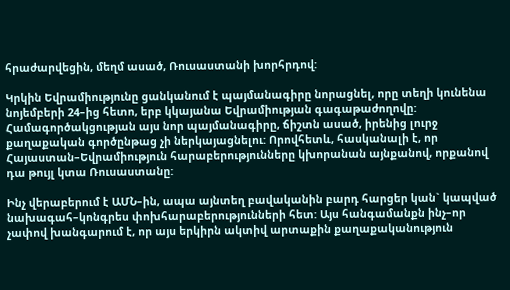հրաժարվեցին, մեղմ ասած, Ռուսաստանի խորհրդով:

Կրկին Եվրամիությունը ցանկանում է պայմանագիրը նորացնել, որը տեղի կունենա նոյեմբերի 24–ից հետո, երբ կկայանա Եվրամիության գագաթաժողովը: Համագործակցության այս նոր պայմանագիրը, ճիշտն ասած, իրենից լուրջ քաղաքական գործընթաց չի ներկայացնելու: Որովհետև, հասկանալի է, որ Հայաստան–Եվրամիություն հարաբերությունները կխորանան այնքանով, որքանով դա թույլ կտա Ռուսաստանը:

Ինչ վերաբերում է ԱՄՆ–ին, ապա այնտեղ բավականին բարդ հարցեր կան` կապված նախագահ–կոնգրես փոխհարաբերությունների հետ: Այս հանգամանքն ինչ–որ չափով խանգարում է, որ այս երկիրն ակտիվ արտաքին քաղաքականություն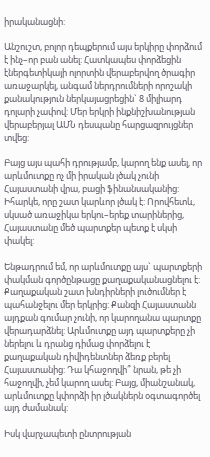իրականացնի:

Անշուշտ, բոլոր դեպքերում այս երկիրը փորձում է ինչ–որ բան անել: Հատկապես փորձեցին էներգետիկայի ոլորտին վերաբերվող ծրագիր առաջարկել, անգամ ներդրումների որոշակի քանակություն ներկայացրեցին` 8 միլիարդ դոլարի չափով: Մեր երկրի ինքնիշխանության վերաբերյալ ԱՄՆ դեսպանը հարցազրույցներ տվեց:

Բայց այս պահի դրությամբ, կարող ենք ասել, որ արևմուտքը ոչ մի իրական լծակ չունի Հայաստանի վրա, բացի ֆինանսականից: Իհարկե, որը շատ կարևոր լծակ է: Որովհետև, սկսած առաջիկա երկու–երեք տարիներից, Հայաստանը մեծ պարտքեր պետք է սկսի փակել:

Ենթադրում եմ, որ արևմուտքը այս` պարտքերի փակման գործընթացը քաղաքականացնելու է: Քաղաքական շատ խնդիրների լուծումներ է պահանջելու մեր երկրից: Քանզի Հայաստանն այդքան գումար չունի, որ կարողանա պարտքը վերադարձնել: Արևմուտքը այդ պարտքերը չի ներելու և դրանց դիմաց փորձելու է քաղաքական դիվիդենտներ ձեռք բերել Հայաստանից: Դա կհաջողվի՞ նրան, թե չի հաջողվի, չեմ կարող ասել: Բայց, միանշանակ, արևմուտքը կփորձի իր լծակներն օգտագործել այդ ժամանակ:

Իսկ վարչապետի ընտրության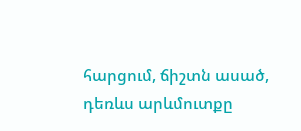հարցում, ճիշտն ասած, դեռևս արևմուտքը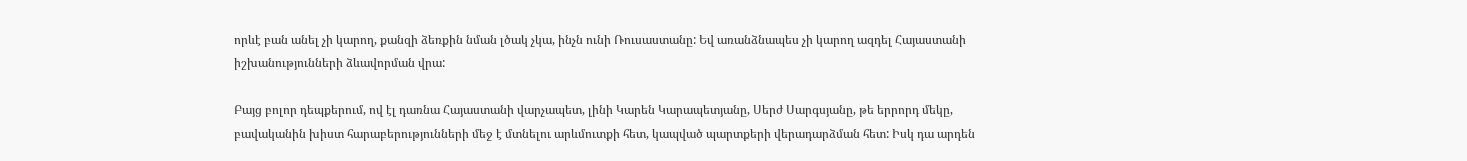որևէ բան անել չի կարող, քանզի ձեռքին նման լծակ չկա, ինչն ունի Ռուսաստանը: Եվ առանձնապես չի կարող ազդել Հայաստանի իշխանությունների ձևավորման վրա:

Բայց բոլոր դեպքերում, ով էլ դառնա Հայաստանի վարչապետ, լինի Կարեն Կարապետյանը, Սերժ Սարգսյանը, թե երրորդ մեկը, բավականին խիստ հարաբերությունների մեջ է մտնելու արևմուտքի հետ, կապված պարտքերի վերադարձման հետ: Իսկ դա արդեն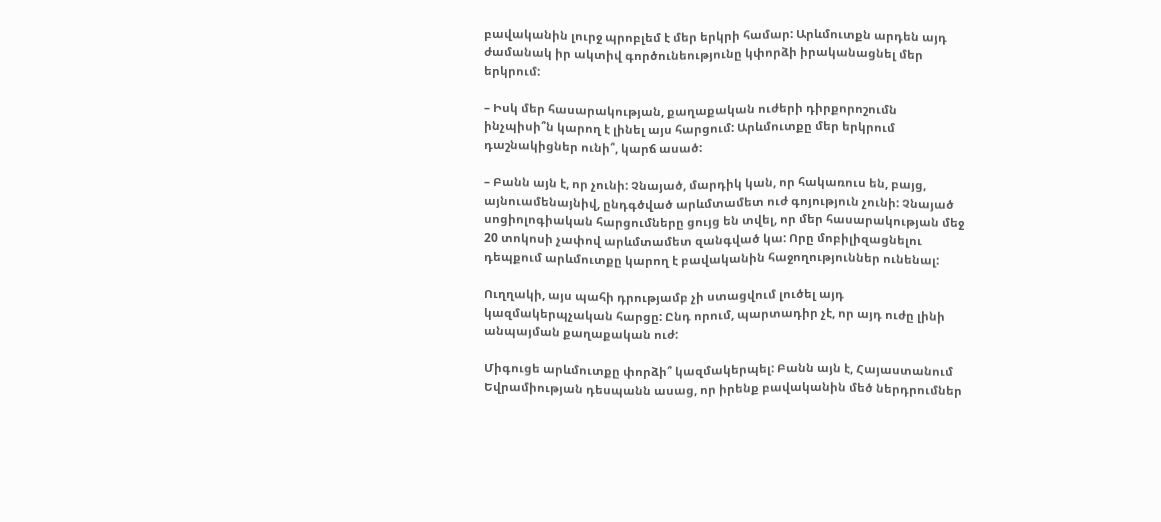բավականին լուրջ պրոբլեմ է մեր երկրի համար: Արևմուտքն արդեն այդ ժամանակ իր ակտիվ գործունեությունը կփորձի իրականացնել մեր երկրում:

– Իսկ մեր հասարակության, քաղաքական ուժերի դիրքորոշումն ինչպիսի՞ն կարող է լինել այս հարցում: Արևմուտքը մեր երկրում դաշնակիցներ ունի՞, կարճ ասած:

– Բանն այն է, որ չունի: Չնայած, մարդիկ կան, որ հակառուս են, բայց, այնուամենայնիվ, ընդգծված արևմտամետ ուժ գոյություն չունի: Չնայած սոցիոլոգիական հարցումները ցույց են տվել, որ մեր հասարակության մեջ 20 տոկոսի չափով արևմտամետ զանգված կա: Որը մոբիլիզացնելու դեպքում արևմուտքը կարող է բավականին հաջողություններ ունենալ:

Ուղղակի, այս պահի դրությամբ չի ստացվում լուծել այդ կազմակերպչական հարցը: Ընդ որում, պարտադիր չէ, որ այդ ուժը լինի անպայման քաղաքական ուժ:

Միգուցե արևմուտքը փորձի՞ կազմակերպել: Բանն այն է, Հայաստանում Եվրամիության դեսպանն ասաց, որ իրենք բավականին մեծ ներդրումներ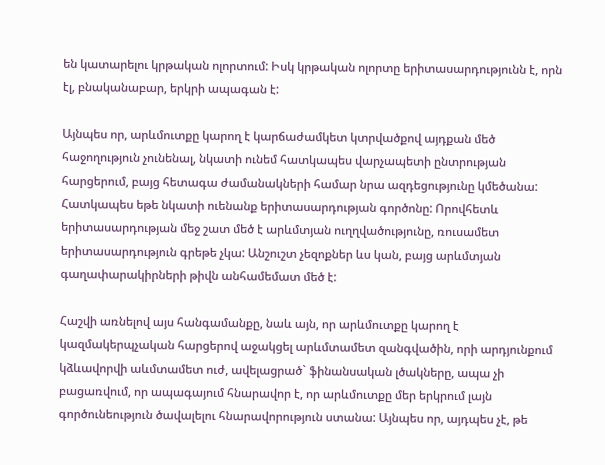են կատարելու կրթական ոլորտում: Իսկ կրթական ոլորտը երիտասարդությունն է, որն էլ, բնականաբար, երկրի ապագան է:

Այնպես որ, արևմուտքը կարող է կարճաժամկետ կտրվածքով այդքան մեծ հաջողություն չունենալ, նկատի ունեմ հատկապես վարչապետի ընտրության հարցերում, բայց հետագա ժամանակների համար նրա ազդեցությունը կմեծանա: Հատկապես եթե նկատի ուենանք երիտասարդության գործոնը: Որովհետև երիտասարդության մեջ շատ մեծ է արևմտյան ուղղվածությունը, ռուսամետ երիտասարդություն գրեթե չկա: Անշուշտ չեզոքներ ևս կան, բայց արևմտյան գաղափարակիրների թիվն անհամեմատ մեծ է:

Հաշվի առնելով այս հանգամանքը, նաև այն, որ արևմուտքը կարող է կազմակերպչական հարցերով աջակցել արևմտամետ զանգվածին, որի արդյունքում կձևավորվի աևմտամետ ուժ, ավելացրած` ֆինանսական լծակները, ապա չի բացառվում, որ ապագայում հնարավոր է, որ արևմուտքը մեր երկրում լայն գործունեություն ծավալելու հնարավորություն ստանա: Այնպես որ, այդպես չէ, թե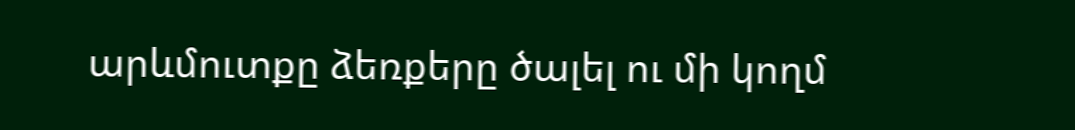արևմուտքը ձեռքերը ծալել ու մի կողմ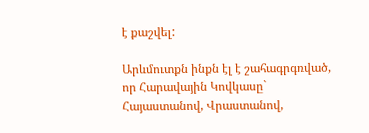է քաշվել:

Արևմուտքն ինքն էլ է շահագրգռված, որ Հարավային Կովկասը` Հայաստանով, Վրաստանով,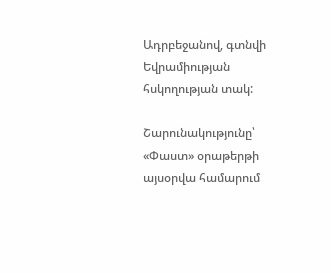Ադրբեջանով, գտնվի Եվրամիության հսկողության տակ:

Շարունակությունը՝ «Փաստ» օրաթերթի այսօրվա համարում